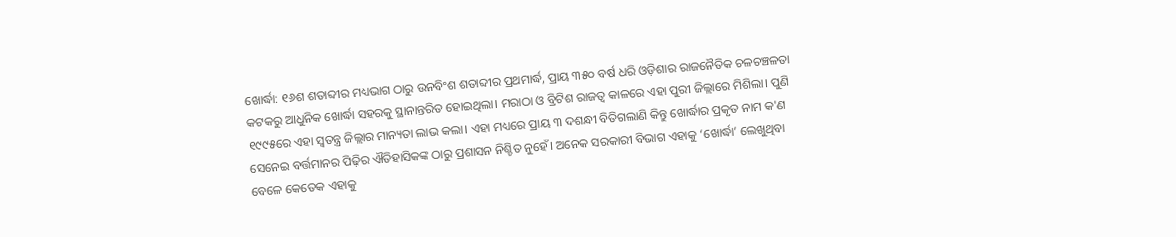ଖୋର୍ଦ୍ଧା: ୧୬ଶ ଶତାବ୍ଦୀର ମଧ୍ୟଭାଗ ଠାରୁ ଉନବିଂଶ ଶତାବ୍ଦୀର ପ୍ରଥମାର୍ଦ୍ଧ, ପ୍ରାୟ ୩୫୦ ବର୍ଷ ଧରି ଓଡ଼ିଶାର ରାଜନୈତିକ ଚଳଚଞ୍ଚଳତା କଟକରୁ ଆଧୁନିକ ଖୋର୍ଦ୍ଧା ସହରକୁ ସ୍ଥାନାନ୍ତରିତ ହୋଇଥିଲା। ମରାଠା ଓ ବ୍ରିଟିଶ ରାଜତ୍ୱ କାଳରେ ଏହା ପୁରୀ ଜିଲ୍ଲାରେ ମିଶିଲା। ପୁଣି ୧୯୯୫ରେ ଏହା ସ୍ୱତନ୍ତ୍ର ଜିଲ୍ଲାର ମାନ୍ୟତା ଲାଭ କଲା। ଏହା ମଧ୍ୟରେ ପ୍ରାୟ ୩ ଦଶନ୍ଧୀ ବିତିଗଲାଣି କିନ୍ତୁ ଖୋର୍ଦ୍ଧାର ପ୍ରକୃତ ନାମ କ'ଣ ସେନେଇ ବର୍ତ୍ତମାନର ପିଢ଼ିର ଐତିହାସିକଙ୍କ ଠାରୁ ପ୍ରଶାସନ ନିଶ୍ଚିତ ନୁହେଁ। ଅନେକ ସରକାରୀ ବିଭାଗ ଏହାକୁ ‘ଖୋର୍ଦ୍ଧା’ ଲେଖୁଥିବା ବେଳେ କେତେକ ଏହାକୁ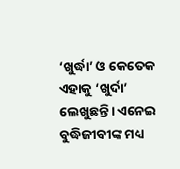‘ଖୁର୍ଦ୍ଧା’ ଓ କେତେକ ଏହାକୁ ‘ଖୁର୍ଦା’ ଲେଖୁଛନ୍ତି। ଏନେଇ ବୁଦ୍ଧିଜୀବୀଙ୍କ ମଧ୍ୟ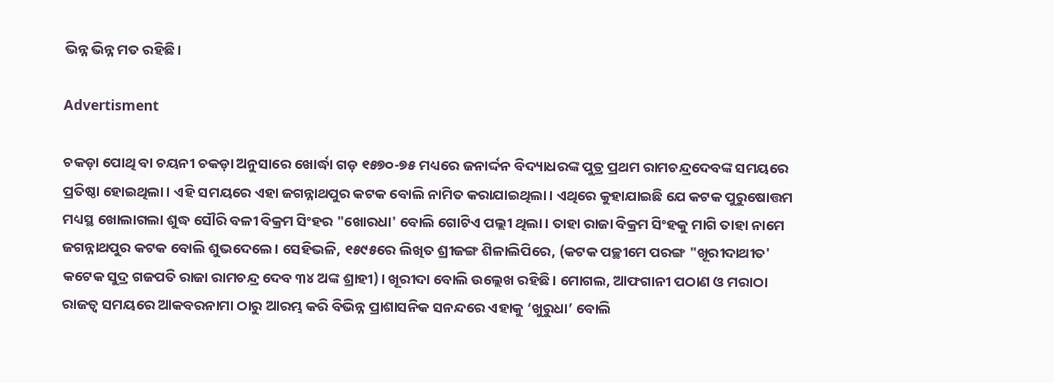ଭିନ୍ନ ଭିନ୍ନ ମତ ରହିଛି।

Advertisment

ଚକଡ଼ା ପୋଥି ବା ଚୟନୀ ଚକଡ଼ା ଅନୁସାରେ ଖୋର୍ଦ୍ଧା ଗଡ଼ ୧୫୭୦-୭୫ ମଧ୍ୟରେ ଜନାର୍ଦ୍ଦନ ବିଦ୍ୟାଧରଙ୍କ ପୁତ୍ର ପ୍ରଥମ ରାମଚନ୍ଦ୍ରଦେବଙ୍କ ସମୟରେ ପ୍ରତିଷ୍ଠା ହୋଇଥିଲା। ଏହି ସମୟରେ ଏହା ଜଗନ୍ନାଥପୁର କଟକ ବୋଲି ନାମିତ କରାଯାଇଥିଲା। ଏଥିରେ କୁହାଯାଇଛି ଯେ କଟକ ପୁରୁଷୋତ୍ତମ ମଧ୍ୟସ୍ଥ ଖୋଲାଗଲା ଶୁଦ୍ଧ ସୌରି ବଳୀ ବିକ୍ରମ ସିଂହର "ଖୋରଧା' ବୋଲି ଗୋଟିଏ ପଲ୍ଲୀ ଥିଲା। ତାହା ରାଜା ବିକ୍ରମ ସିଂହକୁ ମାଗି ତାହା ନାମେ ଜଗନ୍ନାଥପୁର କଟକ ବୋଲି ଶୁଭଦେଲେ। ସେହିଭଳି, ୧୫୯୫ରେ ଲିଖିତ ଶ୍ରୀଜଙ୍ଗ ଶିଳାଲିପିରେ, (କଟକ ପଚ୍ଛୀମେ ପରଙ୍ଗ "ଖୂରୀଦାଥୀତ' କଟେକ ସୁଦ୍ର ଗଜପତି ରାଜା ରାମଚନ୍ଦ୍ର ଦେବ ୩୪ ଅଙ୍କ ଶ୍ରାହୀ)। ଖୂରୀଦା ବୋଲି ଉଲ୍ଲେଖ ରହିଛି। ମୋଗଲ, ଆଫଗାନୀ ପଠାଣ ଓ ମରାଠା ରାଜତ୍ୱ ସମୟରେ ଆକବରନାମା ଠାରୁ ଆରମ୍ଭ କରି ବିଭିନ୍ନ ପ୍ରାଶାସନିକ ସନନ୍ଦରେ ଏହାକୁ ‘ଖୁରୁଧା’ ବୋଲି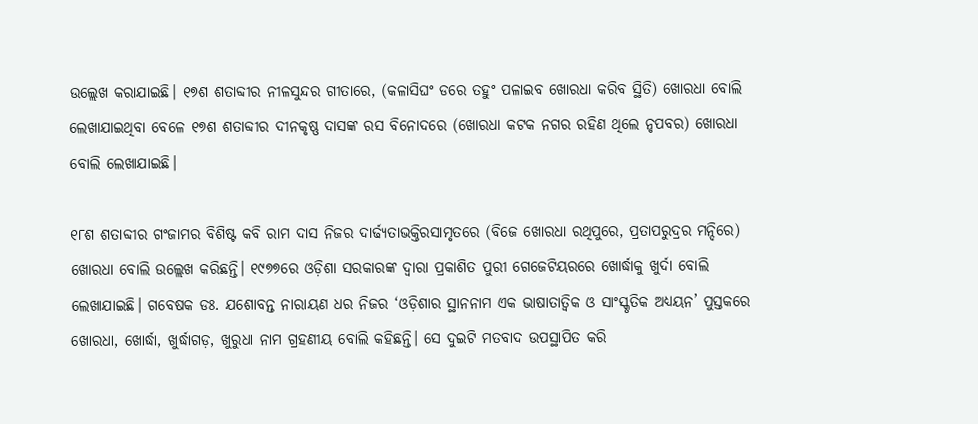ଉଲ୍ଲେଖ କରାଯାଇଛି। ୧୭ଶ ଶତାବ୍ଦୀର ନୀଳସୁନ୍ଦର ଗୀତାରେ, (କଳାସିଘଂ ଡରେ ତହୁଂ ପଳାଇବ ଖୋରଧା କରିବ ସ୍ଥିତି) ଖୋରଧା ବୋଲି ଲେଖାଯାଇଥିବା ବେଳେ ୧୭ଶ ଶତାବ୍ଦୀର ଦୀନକୃଷ୍ଣ ଦାସଙ୍କ ରସ ବିନୋଦରେ (ଖୋରଧା କଟକ ନଗର ରହିଣ ଥିଲେ ନୃପବର) ଖୋରଧା ବୋଲି ଲେଖାଯାଇଛି।

୧୮ଶ ଶତାବ୍ଦୀର ଗଂଜାମର ବିଶିଷ୍ଟ କବି ରାମ ଦାସ ନିଜର ଦାର୍ଢ୍ୟତାଭକ୍ତିରସାମୃତରେ (ବିଜେ ଖୋରଧା ରଥିପୁରେ, ପ୍ରତାପରୁଦ୍ରର ମନ୍ଦିରେ) ଖୋରଧା ବୋଲି ଉଲ୍ଲେଖ କରିଛନ୍ତି। ୧୯୭୭ରେ ଓଡ଼ିଶା ସରକାରଙ୍କ ଦ୍ୱାରା ପ୍ରକାଶିତ ପୁରୀ ଗେଜେଟିୟରରେ ଖୋର୍ଦ୍ଧାକୁ ଖୁର୍ଦା ବୋଲି ଲେଖାଯାଇଛି। ଗବେଷକ ଡଃ. ଯଶୋବନ୍ତ ନାରାୟଣ ଧର ନିଜର ‘ଓଡ଼ିଶାର ସ୍ଥାନନାମ ଏକ ଭାଷାତାତ୍ୱିକ ଓ ସାଂସ୍କୃତିକ ଅଧ୍ୟୟନ’ ପୁସ୍ତକରେ ଖୋରଧା, ଖୋର୍ଦ୍ଧା, ଖୁର୍ଦ୍ଧାଗଡ଼, ଖୁରୁଧା ନାମ ଗ୍ରହଣୀୟ ବୋଲି କହିଛନ୍ତି। ସେ ଦୁଇଟି ମତବାଦ ଉପସ୍ଥାପିତ କରି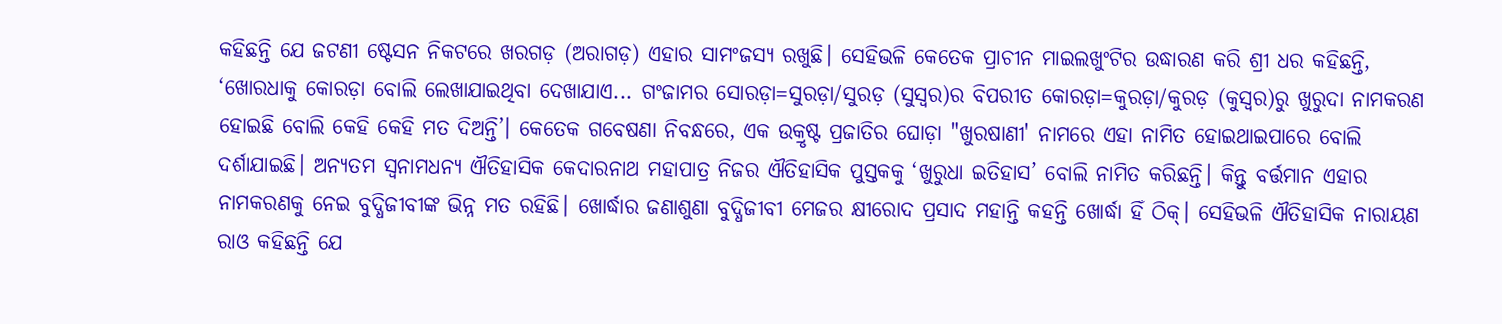କହିଛନ୍ତି ଯେ ଜଟଣୀ ଷ୍ଟେସନ ନିକଟରେ ଖରଗଡ଼ (ଅରାଗଡ଼) ଏହାର ସାମଂଜସ୍ୟ ରଖୁଛି। ସେହିଭଳି କେତେକ ପ୍ରାଚୀନ ମାଇଲଖୁଂଟିର ଉଦ୍ଧାରଣ କରି ଶ୍ରୀ ଧର କହିଛନ୍ତି, ‘ଖୋରଧାକୁ କୋରଡ଼ା ବୋଲି ଲେଖାଯାଇଥିବା ଦେଖାଯାଏ... ଗଂଜାମର ସୋରଡ଼ା=ସୁରଡ଼ା/ସୁରଡ଼ (ସୁସ୍ୱର)ର ବିପରୀତ କୋରଡ଼ା=କୁରଡ଼ା/କୁରଡ଼ (କୁସ୍ୱର)ରୁ ଖୁରୁଦା ନାମକରଣ ହୋଇଛି ବୋଲି କେହି କେହି ମତ ଦିଅନ୍ତି’। କେତେକ ଗବେଷଣା ନିବନ୍ଧରେ, ଏକ ଉକ୍ରୃଷ୍ଟ ପ୍ରଜାତିର ଘୋଡ଼ା "ଖୁରଷାଣୀ' ନାମରେ ଏହା ନାମିତ ହୋଇଥାଇପାରେ ବୋଲି ଦର୍ଶାଯାଇଛି। ଅନ୍ୟତମ ସ୍ୱନାମଧନ୍ୟ ଐତିହାସିକ କେଦାରନାଥ ମହାପାତ୍ର ନିଜର ଐତିହାସିକ ପୁସ୍ତକକୁ ‘ଖୁରୁଧା ଇତିହାସ’ ବୋଲି ନାମିତ କରିଛନ୍ତି। କିନ୍ତୁ ବର୍ତ୍ତମାନ ଏହାର ନାମକରଣକୁ ନେଇ ବୁଦ୍ଧିଜୀବୀଙ୍କ ଭିନ୍ନ ମତ ରହିଛି। ଖୋର୍ଦ୍ଧାର ଜଣାଶୁଣା ବୁଦ୍ଧିଜୀବୀ ମେଜର କ୍ଷୀରୋଦ ପ୍ରସାଦ ମହାନ୍ତି କହନ୍ତି ଖୋର୍ଦ୍ଧା ହିଁ ଠିକ୍। ସେହିଭଳି ଐତିହାସିକ ନାରାୟଣ ରାଓ କହିଛନ୍ତି ଯେ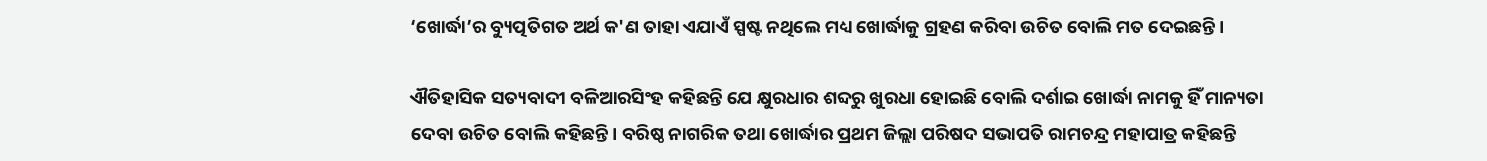‘ଖୋର୍ଦ୍ଧା’ର ବ୍ୟୁତ୍ପତିଗତ ଅର୍ଥ କ'ଣ ତାହା ଏଯାଏଁ ସ୍ପଷ୍ଟ ନଥିଲେ ମଧ୍ୟ ଖୋର୍ଦ୍ଧାକୁ ଗ୍ରହଣ କରିବା ଉଚିତ ବୋଲି ମତ ଦେଇଛନ୍ତି।

ଐତିହାସିକ ସତ୍ୟବାଦୀ ବଳିଆରସିଂହ କହିଛନ୍ତି ଯେ କ୍ଷୁରଧାର ଶବ୍ଦରୁ ଖୁରଧା ହୋଇଛି ବୋଲି ଦର୍ଶାଇ ଖୋର୍ଦ୍ଧା ନାମକୁ ହିଁ ମାନ୍ୟତା ଦେବା ଉଚିତ ବୋଲି କହିଛନ୍ତି। ବରିଷ୍ଠ ନାଗରିକ ତଥା ଖୋର୍ଦ୍ଧାର ପ୍ରଥମ ଜିଲ୍ଲା ପରିଷଦ ସଭାପତି ରାମଚନ୍ଦ୍ର ମହାପାତ୍ର କହିଛନ୍ତି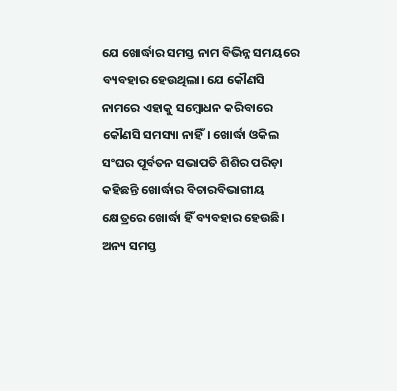ଯେ ଖୋର୍ଦ୍ଧାର ସମସ୍ତ ନାମ ବିଭିନ୍ନ ସମୟରେ ବ୍ୟବହାର ହେଉଥିଲା। ଯେ କୌଣସି ନାମରେ ଏହାକୁ ସମ୍ବୋଧନ କରିବାରେ କୌଣସି ସମସ୍ୟା ନାହିଁ। ଖୋର୍ଦ୍ଧା ଓକିଲ ସଂଘର ପୂର୍ବତନ ସଭାପତି ଶିଶିର ପରିଡ଼ା କହିଛନ୍ତି ଖୋର୍ଦ୍ଧାର ବିଚାରବିଭାଗୀୟ କ୍ଷେତ୍ରରେ ଖୋର୍ଦ୍ଧା ହିଁ ବ୍ୟବହାର ହେଉଛି। ଅନ୍ୟ ସମସ୍ତ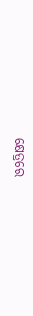କ୍ଷେତ୍ରରେ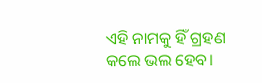ଏହି ନାମକୁ ହିଁ ଗ୍ରହଣ କଲେ ଭଲ ହେବ।